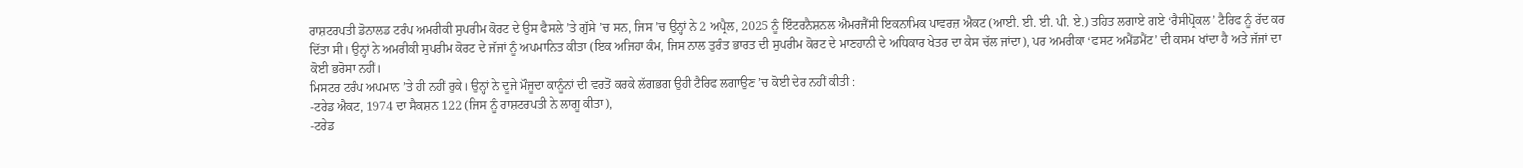ਰਾਸ਼ਟਰਪਤੀ ਡੋਨਾਲਡ ਟਰੰਪ ਅਮਰੀਕੀ ਸੁਪਰੀਮ ਕੋਰਟ ਦੇ ਉਸ ਫੈਸਲੇ ’ਤੇ ਗੁੱਸੇ ’ਚ ਸਨ, ਜਿਸ ’ਚ ਉਨ੍ਹਾਂ ਨੇ 2 ਅਪ੍ਰੈਲ, 2025 ਨੂੰ ਇੰਟਰਨੈਸ਼ਨਲ ਐਮਰਜੈਂਸੀ ਇਕਨਾਮਿਕ ਪਾਵਰਜ਼ ਐਕਟ (ਆਈ. ਈ. ਈ. ਪੀ. ਏ.) ਤਹਿਤ ਲਗਾਏ ਗਏ ‘ਰੈਸੀਪ੍ਰੋਕਲ’ ਟੈਰਿਫ ਨੂੰ ਰੱਦ ਕਰ ਦਿੱਤਾ ਸੀ। ਉਨ੍ਹਾਂ ਨੇ ਅਮਰੀਕੀ ਸੁਪਰੀਮ ਕੋਰਟ ਦੇ ਜੱਜਾਂ ਨੂੰ ਅਪਮਾਨਿਤ ਕੀਤਾ (ਇਕ ਅਜਿਹਾ ਕੰਮ, ਜਿਸ ਨਾਲ ਤੁਰੰਤ ਭਾਰਤ ਦੀ ਸੁਪਰੀਮ ਕੋਰਟ ਦੇ ਮਾਣਹਾਨੀ ਦੇ ਅਧਿਕਾਰ ਖੇਤਰ ਦਾ ਕੇਸ ਚੱਲ ਜਾਂਦਾ), ਪਰ ਅਮਰੀਕਾ ‘ਫਸਟ ਅਮੈਂਡਮੈਂਟ’ ਦੀ ਕਸਮ ਖਾਂਦਾ ਹੈ ਅਤੇ ਜੱਜਾਂ ਦਾ ਕੋਈ ਭਰੋਸਾ ਨਹੀਂ।
ਮਿਸਟਰ ਟਰੰਪ ਅਪਮਾਨ ’ਤੇ ਹੀ ਨਹੀਂ ਰੁਕੇ। ਉਨ੍ਹਾਂ ਨੇ ਦੂਜੇ ਮੌਜੂਦਾ ਕਾਨੂੰਨਾਂ ਦੀ ਵਰਤੋਂ ਕਰਕੇ ਲੱਗਭਗ ਉਹੀ ਟੈਰਿਫ ਲਗਾਉਣ ’ਚ ਕੋਈ ਦੇਰ ਨਹੀਂ ਕੀਤੀ :
-ਟਰੇਡ ਐਕਟ, 1974 ਦਾ ਸੈਕਸ਼ਨ 122 (ਜਿਸ ਨੂੰ ਰਾਸ਼ਟਰਪਤੀ ਨੇ ਲਾਗੂ ਕੀਤਾ),
-ਟਰੇਡ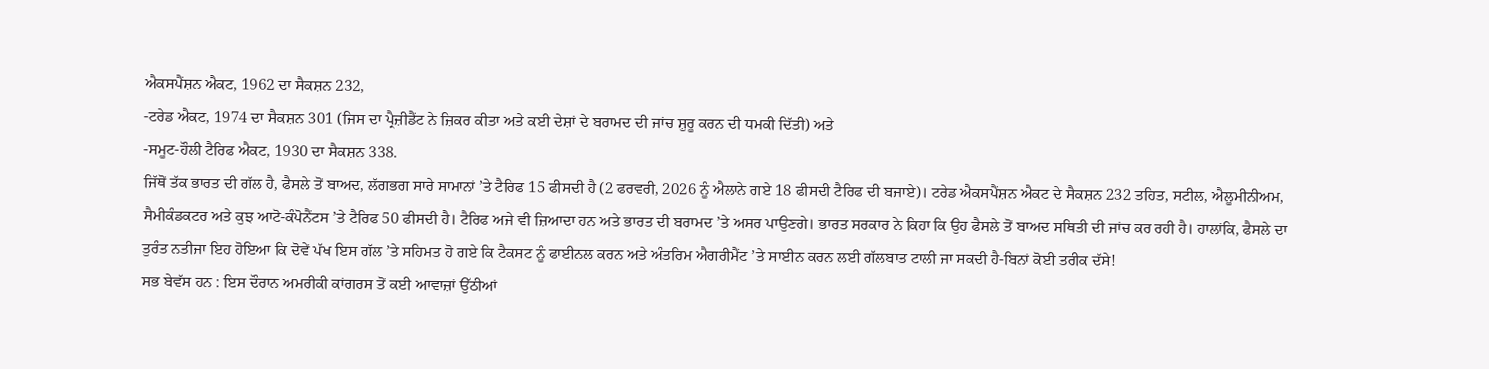ਐਕਸਪੈਂਸ਼ਨ ਐਕਟ, 1962 ਦਾ ਸੈਕਸ਼ਨ 232,
-ਟਰੇਡ ਐਕਟ, 1974 ਦਾ ਸੈਕਸ਼ਨ 301 (ਜਿਸ ਦਾ ਪ੍ਰੈਜ਼ੀਡੈਂਟ ਨੇ ਜ਼ਿਕਰ ਕੀਤਾ ਅਤੇ ਕਈ ਦੇਸ਼ਾਂ ਦੇ ਬਰਾਮਦ ਦੀ ਜਾਂਚ ਸ਼ੁਰੂ ਕਰਨ ਦੀ ਧਮਕੀ ਦਿੱਤੀ) ਅਤੇ
-ਸਮੂਟ-ਹੌਲੀ ਟੈਰਿਫ ਐਕਟ, 1930 ਦਾ ਸੈਕਸ਼ਨ 338.
ਜਿੱਥੋਂ ਤੱਕ ਭਾਰਤ ਦੀ ਗੱਲ ਹੈ, ਫੈਸਲੇ ਤੋਂ ਬਾਅਦ, ਲੱਗਭਗ ਸਾਰੇ ਸਾਮਾਨਾਂ ’ਤੇ ਟੈਰਿਫ 15 ਫੀਸਦੀ ਹੈ (2 ਫਰਵਰੀ, 2026 ਨੂੰ ਐਲਾਨੇ ਗਏ 18 ਫੀਸਦੀ ਟੈਰਿਫ ਦੀ ਬਜਾਏ)। ਟਰੇਡ ਐਕਸਪੈਂਸ਼ਨ ਐਕਟ ਦੇ ਸੈਕਸ਼ਨ 232 ਤਹਿਤ, ਸਟੀਲ, ਐਲੂਮੀਨੀਅਮ, ਸੈਮੀਕੰਡਕਟਰ ਅਤੇ ਕੁਝ ਆਟੋ-ਕੰਪੋਨੈਂਟਸ ’ਤੇ ਟੈਰਿਫ 50 ਫੀਸਦੀ ਹੈ। ਟੈਰਿਫ ਅਜੇ ਵੀ ਜ਼ਿਆਦਾ ਹਨ ਅਤੇ ਭਾਰਤ ਦੀ ਬਰਾਮਦ ’ਤੇ ਅਸਰ ਪਾਉਣਗੇ। ਭਾਰਤ ਸਰਕਾਰ ਨੇ ਕਿਹਾ ਕਿ ਉਹ ਫੈਸਲੇ ਤੋਂ ਬਾਅਦ ਸਥਿਤੀ ਦੀ ਜਾਂਚ ਕਰ ਰਹੀ ਹੈ। ਹਾਲਾਂਕਿ, ਫੈਸਲੇ ਦਾ ਤੁਰੰਤ ਨਤੀਜਾ ਇਹ ਹੋਇਆ ਕਿ ਦੋਵੇਂ ਪੱਖ ਇਸ ਗੱਲ ’ਤੇ ਸਹਿਮਤ ਹੋ ਗਏ ਕਿ ਟੈਕਸਟ ਨੂੰ ਫਾਈਨਲ ਕਰਨ ਅਤੇ ਅੰਤਰਿਮ ਐਗਰੀਮੈਂਟ ’ਤੇ ਸਾਈਨ ਕਰਨ ਲਈ ਗੱਲਬਾਤ ਟਾਲੀ ਜਾ ਸਕਦੀ ਹੈ-ਬਿਨਾਂ ਕੋਈ ਤਰੀਕ ਦੱਸੇ!
ਸਭ ਬੇਵੱਸ ਹਨ : ਇਸ ਦੌਰਾਨ ਅਮਰੀਕੀ ਕਾਂਗਰਸ ਤੋਂ ਕਈ ਆਵਾਜ਼ਾਂ ਉੱਠੀਆਂ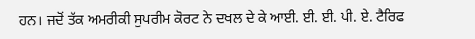ਹਨ। ਜਦੋਂ ਤੱਕ ਅਮਰੀਕੀ ਸੁਪਰੀਮ ਕੋਰਟ ਨੇ ਦਖਲ ਦੇ ਕੇ ਆਈ. ਈ. ਈ. ਪੀ. ਏ. ਟੈਰਿਫ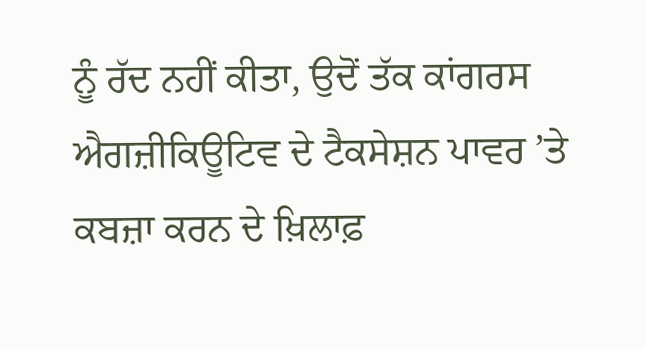ਨੂੰ ਰੱਦ ਨਹੀਂ ਕੀਤਾ, ਉਦੋਂ ਤੱਕ ਕਾਂਗਰਸ ਐਗਜ਼ੀਕਿਊਟਿਵ ਦੇ ਟੈਕਸੇਸ਼ਨ ਪਾਵਰ ’ਤੇ ਕਬਜ਼ਾ ਕਰਨ ਦੇ ਖ਼ਿਲਾਫ਼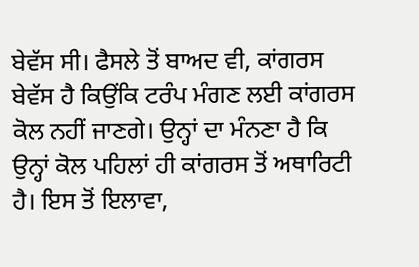ਬੇਵੱਸ ਸੀ। ਫੈਸਲੇ ਤੋਂ ਬਾਅਦ ਵੀ, ਕਾਂਗਰਸ ਬੇਵੱਸ ਹੈ ਕਿਉਂਕਿ ਟਰੰਪ ਮੰਗਣ ਲਈ ਕਾਂਗਰਸ ਕੋਲ ਨਹੀਂ ਜਾਣਗੇ। ਉਨ੍ਹਾਂ ਦਾ ਮੰਨਣਾ ਹੈ ਕਿ ਉਨ੍ਹਾਂ ਕੋਲ ਪਹਿਲਾਂ ਹੀ ਕਾਂਗਰਸ ਤੋਂ ਅਥਾਰਿਟੀ ਹੈ। ਇਸ ਤੋਂ ਇਲਾਵਾ,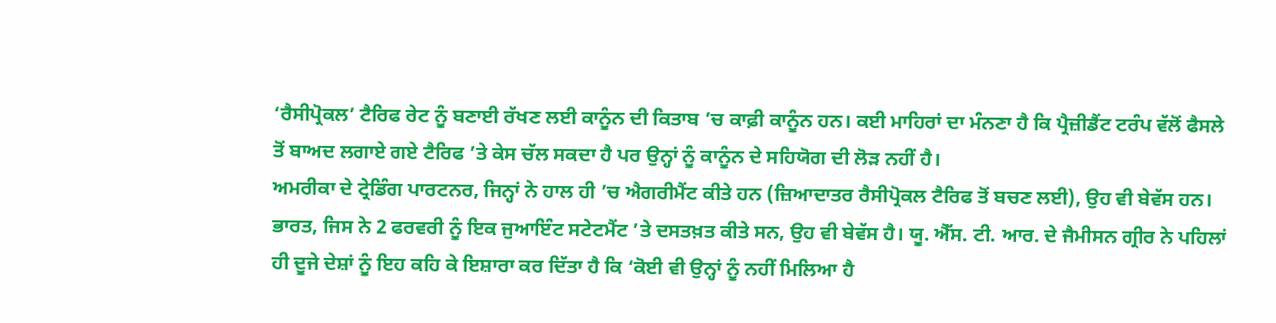‘ਰੈਸੀਪ੍ਰੋਕਲ’ ਟੈਰਿਫ ਰੇਟ ਨੂੰ ਬਣਾਈ ਰੱਖਣ ਲਈ ਕਾਨੂੰਨ ਦੀ ਕਿਤਾਬ ’ਚ ਕਾਫ਼ੀ ਕਾਨੂੰਨ ਹਨ। ਕਈ ਮਾਹਿਰਾਂ ਦਾ ਮੰਨਣਾ ਹੈ ਕਿ ਪ੍ਰੈਜ਼ੀਡੈਂਟ ਟਰੰਪ ਵੱਲੋਂ ਫੈਸਲੇ ਤੋਂ ਬਾਅਦ ਲਗਾਏ ਗਏ ਟੈਰਿਫ ’ਤੇ ਕੇਸ ਚੱਲ ਸਕਦਾ ਹੈ ਪਰ ਉਨ੍ਹਾਂ ਨੂੰ ਕਾਨੂੰਨ ਦੇ ਸਹਿਯੋਗ ਦੀ ਲੋੜ ਨਹੀਂ ਹੈ।
ਅਮਰੀਕਾ ਦੇ ਟ੍ਰੇਡਿੰਗ ਪਾਰਟਨਰ, ਜਿਨ੍ਹਾਂ ਨੇ ਹਾਲ ਹੀ ’ਚ ਐਗਰੀਮੈਂਟ ਕੀਤੇ ਹਨ (ਜ਼ਿਆਦਾਤਰ ਰੈਸੀਪ੍ਰੋਕਲ ਟੈਰਿਫ ਤੋਂ ਬਚਣ ਲਈ), ਉਹ ਵੀ ਬੇਵੱਸ ਹਨ। ਭਾਰਤ, ਜਿਸ ਨੇ 2 ਫਰਵਰੀ ਨੂੰ ਇਕ ਜੁਆਇੰਟ ਸਟੇਟਮੈਂਟ ’ਤੇ ਦਸਤਖ਼ਤ ਕੀਤੇ ਸਨ, ਉਹ ਵੀ ਬੇਵੱਸ ਹੈ। ਯੂ. ਐੱਸ. ਟੀ. ਆਰ. ਦੇ ਜੈਮੀਸਨ ਗ੍ਰੀਰ ਨੇ ਪਹਿਲਾਂ ਹੀ ਦੂਜੇ ਦੇਸ਼ਾਂ ਨੂੰ ਇਹ ਕਹਿ ਕੇ ਇਸ਼ਾਰਾ ਕਰ ਦਿੱਤਾ ਹੈ ਕਿ ‘ਕੋਈ ਵੀ ਉਨ੍ਹਾਂ ਨੂੰ ਨਹੀਂ ਮਿਲਿਆ ਹੈ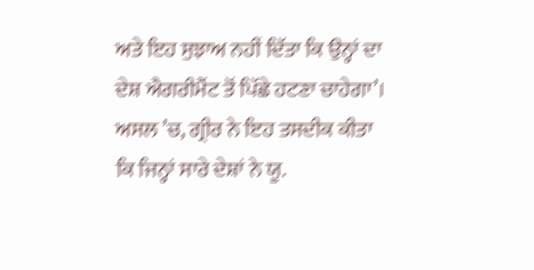ਅਤੇ ਇਹ ਸੁਝਾਅ ਨਹੀਂ ਦਿੱਤਾ ਕਿ ਉਨ੍ਹਾਂ ਦਾ ਦੇਸ਼ ਐਗਰੀਮੈਂਟ ਤੋਂ ਪਿੱਛੇ ਹਟਣਾ ਚਾਹੇਗਾ’। ਅਸਲ ’ਚ, ਗ੍ਰੀਰ ਨੇ ਇਹ ਤਸਦੀਕ ਕੀਤਾ ਕਿ ਜਿਨ੍ਹਾਂ ਸਾਰੇ ਦੇਸ਼ਾਂ ਨੇ ਯੂ.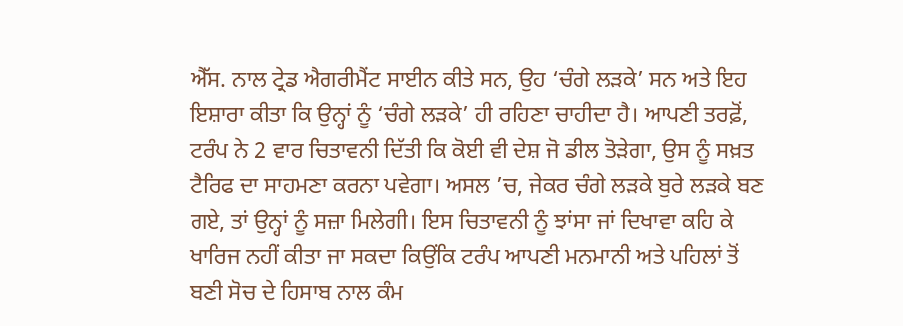ਐੱਸ. ਨਾਲ ਟ੍ਰੇਡ ਐਗਰੀਮੈਂਟ ਸਾਈਨ ਕੀਤੇ ਸਨ, ਉਹ ‘ਚੰਗੇ ਲੜਕੇ’ ਸਨ ਅਤੇ ਇਹ ਇਸ਼ਾਰਾ ਕੀਤਾ ਕਿ ਉਨ੍ਹਾਂ ਨੂੰ ‘ਚੰਗੇ ਲੜਕੇ’ ਹੀ ਰਹਿਣਾ ਚਾਹੀਦਾ ਹੈ। ਆਪਣੀ ਤਰਫ਼ੋਂ, ਟਰੰਪ ਨੇ 2 ਵਾਰ ਚਿਤਾਵਨੀ ਦਿੱਤੀ ਕਿ ਕੋਈ ਵੀ ਦੇਸ਼ ਜੋ ਡੀਲ ਤੋੜੇਗਾ, ਉਸ ਨੂੰ ਸਖ਼ਤ ਟੈਰਿਫ ਦਾ ਸਾਹਮਣਾ ਕਰਨਾ ਪਵੇਗਾ। ਅਸਲ ’ਚ, ਜੇਕਰ ਚੰਗੇ ਲੜਕੇ ਬੁਰੇ ਲੜਕੇ ਬਣ ਗਏ, ਤਾਂ ਉਨ੍ਹਾਂ ਨੂੰ ਸਜ਼ਾ ਮਿਲੇਗੀ। ਇਸ ਚਿਤਾਵਨੀ ਨੂੰ ਝਾਂਸਾ ਜਾਂ ਦਿਖਾਵਾ ਕਹਿ ਕੇ ਖਾਰਿਜ ਨਹੀਂ ਕੀਤਾ ਜਾ ਸਕਦਾ ਕਿਉਂਕਿ ਟਰੰਪ ਆਪਣੀ ਮਨਮਾਨੀ ਅਤੇ ਪਹਿਲਾਂ ਤੋਂ ਬਣੀ ਸੋਚ ਦੇ ਹਿਸਾਬ ਨਾਲ ਕੰਮ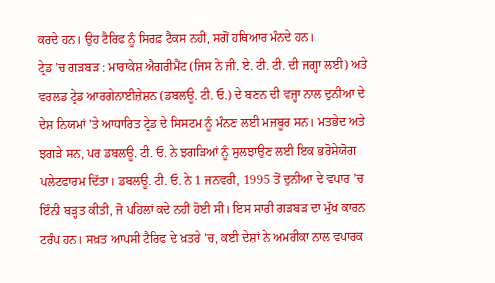ਕਰਦੇ ਹਨ। ਉਹ ਟੈਰਿਫ ਨੂੰ ਸਿਰਫ਼ ਟੈਕਸ ਨਹੀਂ, ਸਗੋਂ ਹਥਿਆਰ ਮੰਨਦੇ ਹਨ।
ਟ੍ਰੇਡ ’ਚ ਗੜਬੜ : ਮਾਰਾਕੇਸ਼ ਐਗਰੀਮੈਂਟ (ਜਿਸ ਨੇ ਜੀ. ਏ. ਟੀ. ਟੀ. ਦੀ ਜਗ੍ਹਾ ਲਈ) ਅਤੇ ਵਰਲਡ ਟ੍ਰੇਡ ਆਰਗੇਨਾਈਜ਼ੇਸ਼ਨ (ਡਬਲਊ. ਟੀ. ਓ.) ਦੇ ਬਣਨ ਦੀ ਵਜ੍ਹਾ ਨਾਲ ਦੁਨੀਆ ਦੇ ਦੇਸ਼ ਨਿਯਮਾਂ ’ਤੇ ਆਧਾਰਿਤ ਟ੍ਰੇਡ ਦੇ ਸਿਸਟਮ ਨੂੰ ਮੰਨਣ ਲਈ ਮਜਬੂਰ ਸਨ। ਮਤਭੇਦ ਅਤੇ ਝਗੜੇ ਸਨ, ਪਰ ਡਬਲਊ. ਟੀ. ਓ. ਨੇ ਝਗੜਿਆਂ ਨੂੰ ਸੁਲਝਾਉਣ ਲਈ ਇਕ ਭਰੋਸੇਯੋਗ ਪਲੇਟਫਾਰਮ ਦਿੱਤਾ। ਡਬਲਊ. ਟੀ. ਓ. ਨੇ 1 ਜਨਵਰੀ, 1995 ਤੋਂ ਦੁਨੀਆ ਦੇ ਵਪਾਰ ’ਚ ਇੰਨੀ ਬੜ੍ਹਤ ਕੀਤੀ, ਜੋ ਪਹਿਲਾਂ ਕਦੇ ਨਹੀਂ ਹੋਈ ਸੀ। ਇਸ ਸਾਰੀ ਗੜਬੜ ਦਾ ਮੁੱਖ ਕਾਰਨ ਟਰੰਪ ਹਨ। ਸਖ਼ਤ ਆਪਸੀ ਟੈਰਿਫ ਦੇ ਖ਼ਤਰੇ ’ਚ, ਕਈ ਦੇਸ਼ਾਂ ਨੇ ਅਮਰੀਕਾ ਨਾਲ ਵਪਾਰਕ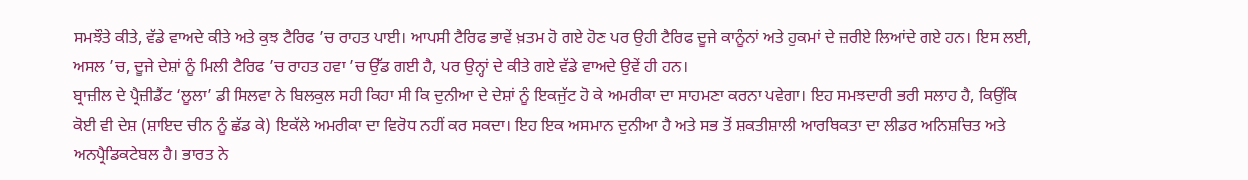ਸਮਝੌਤੇ ਕੀਤੇ, ਵੱਡੇ ਵਾਅਦੇ ਕੀਤੇ ਅਤੇ ਕੁਝ ਟੈਰਿਫ ’ਚ ਰਾਹਤ ਪਾਈ। ਆਪਸੀ ਟੈਰਿਫ ਭਾਵੇਂ ਖ਼ਤਮ ਹੋ ਗਏ ਹੋਣ ਪਰ ਉਹੀ ਟੈਰਿਫ ਦੂਜੇ ਕਾਨੂੰਨਾਂ ਅਤੇ ਹੁਕਮਾਂ ਦੇ ਜ਼ਰੀਏ ਲਿਆਂਦੇ ਗਏ ਹਨ। ਇਸ ਲਈ, ਅਸਲ ’ਚ, ਦੂਜੇ ਦੇਸ਼ਾਂ ਨੂੰ ਮਿਲੀ ਟੈਰਿਫ ’ਚ ਰਾਹਤ ਹਵਾ ’ਚ ਉੱਡ ਗਈ ਹੈ, ਪਰ ਉਨ੍ਹਾਂ ਦੇ ਕੀਤੇ ਗਏ ਵੱਡੇ ਵਾਅਦੇ ਉਵੇਂ ਹੀ ਹਨ।
ਬ੍ਰਾਜ਼ੀਲ ਦੇ ਪ੍ਰੈਜ਼ੀਡੈਂਟ ‘ਲੂਲਾ’ ਡੀ ਸਿਲਵਾ ਨੇ ਬਿਲਕੁਲ ਸਹੀ ਕਿਹਾ ਸੀ ਕਿ ਦੁਨੀਆ ਦੇ ਦੇਸ਼ਾਂ ਨੂੰ ਇਕਜੁੱਟ ਹੋ ਕੇ ਅਮਰੀਕਾ ਦਾ ਸਾਹਮਣਾ ਕਰਨਾ ਪਵੇਗਾ। ਇਹ ਸਮਝਦਾਰੀ ਭਰੀ ਸਲਾਹ ਹੈ, ਕਿਉਂਕਿ ਕੋਈ ਵੀ ਦੇਸ਼ (ਸ਼ਾਇਦ ਚੀਨ ਨੂੰ ਛੱਡ ਕੇ) ਇਕੱਲੇ ਅਮਰੀਕਾ ਦਾ ਵਿਰੋਧ ਨਹੀਂ ਕਰ ਸਕਦਾ। ਇਹ ਇਕ ਅਸਮਾਨ ਦੁਨੀਆ ਹੈ ਅਤੇ ਸਭ ਤੋਂ ਸ਼ਕਤੀਸ਼ਾਲੀ ਆਰਥਿਕਤਾ ਦਾ ਲੀਡਰ ਅਨਿਸ਼ਚਿਤ ਅਤੇ ਅਨਪ੍ਰੈਡਿਕਟੇਬਲ ਹੈ। ਭਾਰਤ ਨੇ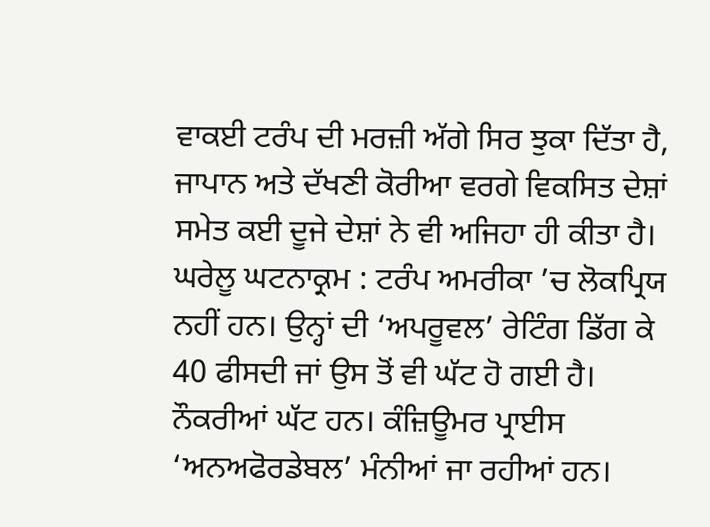ਵਾਕਈ ਟਰੰਪ ਦੀ ਮਰਜ਼ੀ ਅੱਗੇ ਸਿਰ ਝੁਕਾ ਦਿੱਤਾ ਹੈ, ਜਾਪਾਨ ਅਤੇ ਦੱਖਣੀ ਕੋਰੀਆ ਵਰਗੇ ਵਿਕਸਿਤ ਦੇਸ਼ਾਂ ਸਮੇਤ ਕਈ ਦੂਜੇ ਦੇਸ਼ਾਂ ਨੇ ਵੀ ਅਜਿਹਾ ਹੀ ਕੀਤਾ ਹੈ।
ਘਰੇਲੂ ਘਟਨਾਕ੍ਰਮ : ਟਰੰਪ ਅਮਰੀਕਾ ’ਚ ਲੋਕਪ੍ਰਿਯ ਨਹੀਂ ਹਨ। ਉਨ੍ਹਾਂ ਦੀ ‘ਅਪਰੂਵਲ’ ਰੇਟਿੰਗ ਡਿੱਗ ਕੇ 40 ਫੀਸਦੀ ਜਾਂ ਉਸ ਤੋਂ ਵੀ ਘੱਟ ਹੋ ਗਈ ਹੈ। ਨੌਕਰੀਆਂ ਘੱਟ ਹਨ। ਕੰਜ਼ਿਊਮਰ ਪ੍ਰਾਈਸ ‘ਅਨਅਫੋਰਡੇਬਲ’ ਮੰਨੀਆਂ ਜਾ ਰਹੀਆਂ ਹਨ।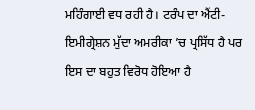ਮਹਿੰਗਾਈ ਵਧ ਰਹੀ ਹੈ। ਟਰੰਪ ਦਾ ਐਂਟੀ-ਇਮੀਗ੍ਰੇਸ਼ਨ ਮੁੱਦਾ ਅਮਰੀਕਾ ’ਚ ਪ੍ਰਸਿੱਧ ਹੈ ਪਰ ਇਸ ਦਾ ਬਹੁਤ ਵਿਰੋਧ ਹੋਇਆ ਹੈ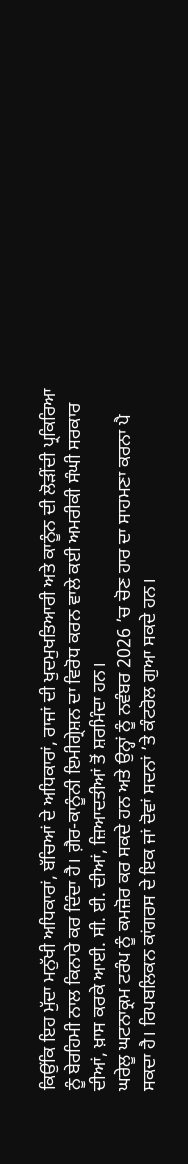ਕਿਉਂਕਿ ਇਹ ਮੁੱਦਾ ਮਨੁੱਖੀ ਅਧਿਕਾਰਾਂ, ਬੱਚਿਆਂ ਦੇ ਅਧਿਕਾਰਾਂ, ਰਾਜਾਂ ਦੀ ਖੁਦਮੁਖਤਿਆਰੀ ਅਤੇ ਕਾਨੂੰਨ ਦੀ ਲੋੜੀਂਦੀ ਪ੍ਰਕਿਰਿਆ ਨੂੰ ਬੇਰਹਿਮੀ ਨਾਲ ਕਿਨਾਰੇ ਕਰ ਦਿੰਦਾ ਹੈ। ਗ਼ੈਰ-ਕਾਨੂੰਨੀ ਇਮੀਗ੍ਰੇਸ਼ਨ ਦਾ ਵਿਰੋਧ ਕਰਨ ਵਾਲੇ ਕਈ ਅਮਰੀਕੀ ਸੰਘੀ ਸਰਕਾਰ ਦੀਆਂ, ਖ਼ਾਸ ਕਰਕੇ ਆਈ. ਸੀ. ਈ. ਦੀਆਂ, ਜ਼ਿਆਦਤੀਆਂ ਤੋਂ ਸ਼ਰਮਿੰਦਾ ਹਨ।
ਘਰੇਲੂ ਘਟਨਾਕ੍ਰਮ ਟਰੰਪ ਨੂੰ ਕਮਜ਼ੋਰ ਕਰ ਸਕਦੇ ਹਨ ਅਤੇ ਉਨ੍ਹਾਂ ਨੂੰ ਨਵੰਬਰ 2026 ’ਚ ਚੋਣ ਹਾਰ ਦਾ ਸਾਹਮਣਾ ਕਰਨਾ ਪੈ ਸਕਦਾ ਹੈ। ਰਿਪਬਲਿਕਨ ਕਾਂਗਰਸ ਦੇ ਇਕ ਜਾਂ ਦੋਵਾਂ ਸਦਨਾਂ ’ਤੇ ਕੰਟਰੋਲ ਗੁਆ ਸਕਦੇ ਹਨ।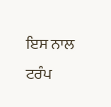ਇਸ ਨਾਲ ਟਰੰਪ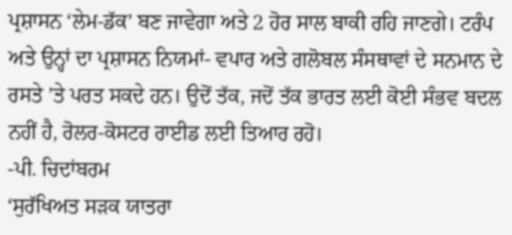ਪ੍ਰਸ਼ਾਸਨ ‘ਲੇਮ-ਡੱਕ’ ਬਣ ਜਾਵੇਗਾ ਅਤੇ 2 ਹੋਰ ਸਾਲ ਬਾਕੀ ਰਹਿ ਜਾਣਗੇ। ਟਰੰਪ ਅਤੇ ਉਨ੍ਹਾਂ ਦਾ ਪ੍ਰਸ਼ਾਸਨ ਨਿਯਮਾਂ- ਵਪਾਰ ਅਤੇ ਗਲੋਬਲ ਸੰਸਥਾਵਾਂ ਦੇ ਸਨਮਾਨ ਦੇ ਰਸਤੇ ’ਤੇ ਪਰਤ ਸਕਦੇ ਹਨ। ਉਦੋਂ ਤੱਕ, ਜਦੋਂ ਤੱਕ ਭਾਰਤ ਲਈ ਕੋਈ ਸੰਭਵ ਬਦਲ ਨਹੀਂ ਹੈ, ਰੋਲਰ-ਕੋਸਟਰ ਰਾਈਡ ਲਈ ਤਿਆਰ ਰਹੋ।
-ਪੀ. ਚਿਦਾਂਬਰਮ
‘ਸੁਰੱਖਿਅਤ ਸੜਕ ਯਾਤਰਾ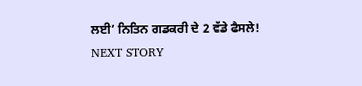ਲਈ’ ਨਿਤਿਨ ਗਡਕਰੀ ਦੇ 2 ਵੱਡੇ ਫੈਸਲੇ!
NEXT STORY